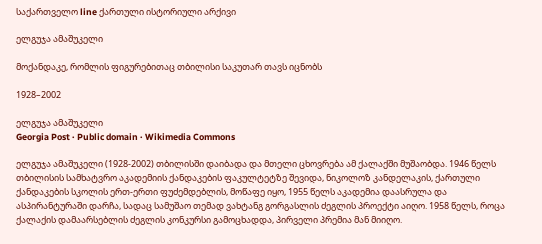საქართველო line ქართული ისტორიული არქივი

ელგუჯა ამაშუკელი

მოქანდაკე, რომლის ფიგურებითაც თბილისი საკუთარ თავს იცნობს

1928–2002

ელგუჯა ამაშუკელი
Georgia Post · Public domain · Wikimedia Commons

ელგუჯა ამაშუკელი (1928-2002) თბილისში დაიბადა და მთელი ცხოვრება ამ ქალაქში მუშაობდა. 1946 წელს თბილისის სამხატვრო აკადემიის ქანდაკების ფაკულტეტზე შევიდა, ნიკოლოზ კანდელაკის, ქართული ქანდაკების სკოლის ერთ-ერთი ფუძემდებლის, მოწაფე იყო, 1955 წელს აკადემია დაასრულა და ასპირანტურაში დარჩა, სადაც სამუშაო თემად ვახტანგ გორგასლის ძეგლის პროექტი აიღო. 1958 წელს, როცა ქალაქის დამაარსებლის ძეგლის კონკურსი გამოცხადდა, პირველი პრემია მან მიიღო.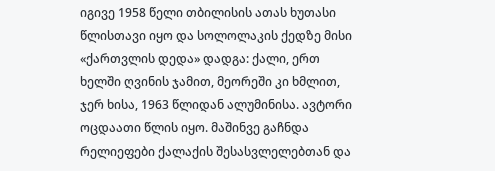იგივე 1958 წელი თბილისის ათას ხუთასი წლისთავი იყო და სოლოლაკის ქედზე მისი «ქართვლის დედა» დადგა: ქალი, ერთ ხელში ღვინის ჯამით, მეორეში კი ხმლით, ჯერ ხისა, 1963 წლიდან ალუმინისა. ავტორი ოცდაათი წლის იყო. მაშინვე გაჩნდა რელიეფები ქალაქის შესასვლელებთან და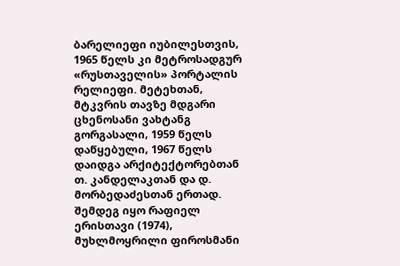ბარელიეფი იუბილესთვის, 1965 წელს კი მეტროსადგურ «რუსთაველის» პორტალის რელიეფი. მეტეხთან, მტკვრის თავზე მდგარი ცხენოსანი ვახტანგ გორგასალი, 1959 წელს დაწყებული, 1967 წელს დაიდგა არქიტექტორებთან თ. კანდელაკთან და დ. მორბედაძესთან ერთად. შემდეგ იყო რაფიელ ერისთავი (1974), მუხლმოყრილი ფიროსმანი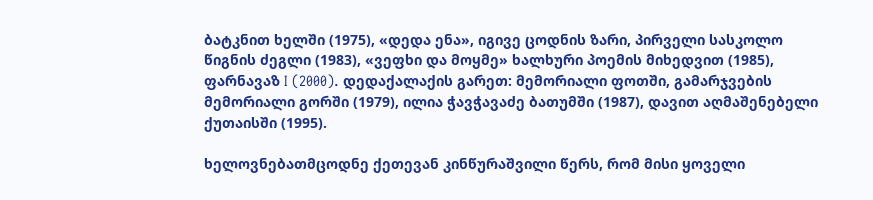ბატკნით ხელში (1975), «დედა ენა», იგივე ცოდნის ზარი, პირველი სასკოლო წიგნის ძეგლი (1983), «ვეფხი და მოყმე» ხალხური პოემის მიხედვით (1985), ფარნავაზ I (2000). დედაქალაქის გარეთ: მემორიალი ფოთში, გამარჯვების მემორიალი გორში (1979), ილია ჭავჭავაძე ბათუმში (1987), დავით აღმაშენებელი ქუთაისში (1995).

ხელოვნებათმცოდნე ქეთევან კინწურაშვილი წერს, რომ მისი ყოველი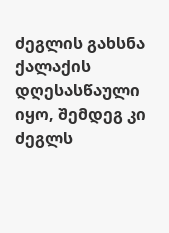ძეგლის გახსნა ქალაქის დღესასწაული იყო, შემდეგ კი ძეგლს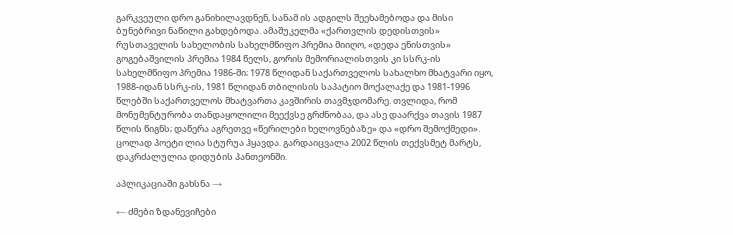გარკვეული დრო განიხილავდნენ, სანამ ის ადგილს შეეხამებოდა და მისი ბუნებრივი ნაწილი გახდებოდა. ამაშუკელმა «ქართვლის დედისთვის» რუსთაველის სახელობის სახელმწიფო პრემია მიიღო, «დედა ენისთვის» გოგებაშვილის პრემია 1984 წელს, გორის მემორიალისთვის კი სსრკ-ის სახელმწიფო პრემია 1986-ში; 1978 წლიდან საქართველოს სახალხო მხატვარი იყო, 1988-იდან სსრკ-ის, 1981 წლიდან თბილისის საპატიო მოქალაქე და 1981-1996 წლებში საქართველოს მხატვართა კავშირის თავმჯდომარე. თვლიდა, რომ მონუმენტურობა თანდაყოლილი მეექვსე გრძნობაა, და ასე დაარქვა თავის 1987 წლის წიგნს; დაწერა აგრეთვე «წერილები ხელოვნებაზე» და «დრო შემოქმედი». ცოლად პოეტი ლია სტურუა ჰყავდა. გარდაიცვალა 2002 წლის თექვსმეტ მარტს, დაკრძალულია დიდუბის პანთეონში.

აპლიკაციაში გახსნა →

← ძმები ზდანევიჩები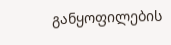განყოფილების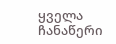ყველა ჩანაწერი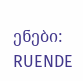ენები: RUENDE